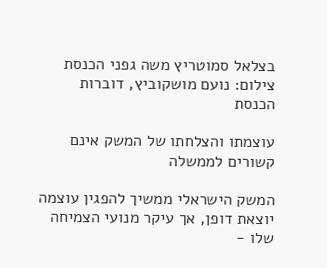בצלאל סמוטריץ משה גפני הכנסת
צילום: נועם מושקוביץ, דוברות הכנסת

עוצמתו והצלחתו של המשק אינם קשורים לממשלה

המשק הישראלי ממשיך להפגין עוצמה יוצאת דופן, אך עיקר מנועי הצמיחה שלו -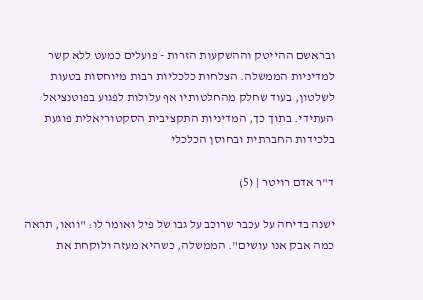ובראשם ההייטק וההשקעות הזרות - פועלים כמעט ללא קשר למדיניות הממשלה. הצלחות כלכליות רבות מיוחסות בטעות לשלטון, בעוד שחלק מהחלטותיו אף עלולות לפגוע בפוטנציאל העתידי. בתוך כך, המדיניות התקציבית הסקטוריאלית פוגעת בלכידות החברתית ובחוסן הכלכלי

ד"ר אדם רויטר | (5)

ישנה בדיחה על עכבר שרוכב על גבו של פיל ואומר לו: "וואו, תראה כמה אבק אנו עושים". הממשלה, כשהיא מעזה ולוקחת את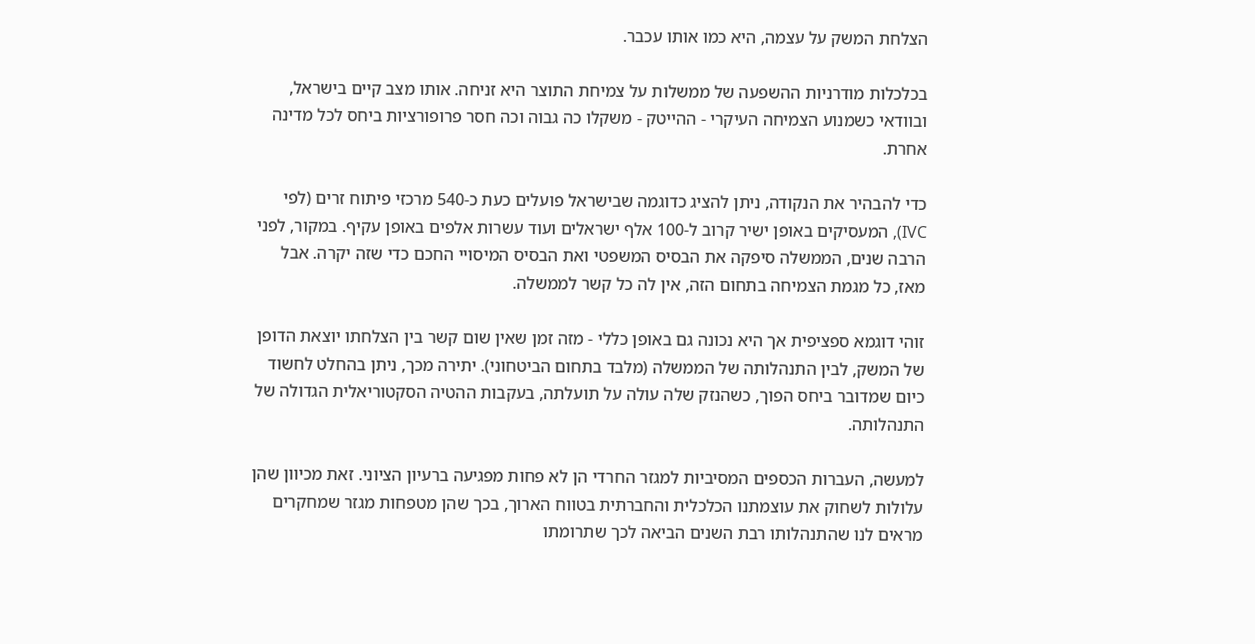הצלחת המשק על עצמה, היא כמו אותו עכבר.

בכלכלות מודרניות ההשפעה של ממשלות על צמיחת התוצר היא זניחה. אותו מצב קיים בישראל, ובוודאי כשמנוע הצמיחה העיקרי - ההייטק - משקלו כה גבוה וכה חסר פרופורציות ביחס לכל מדינה אחרת.

כדי להבהיר את הנקודה, ניתן להציג כדוגמה שבישראל פועלים כעת כ-540 מרכזי פיתוח זרים (לפי IVC), המעסיקים באופן ישיר קרוב ל-100 אלף ישראלים ועוד עשרות אלפים באופן עקיף. במקור, לפני הרבה שנים, הממשלה סיפקה את הבסיס המשפטי ואת הבסיס המיסויי החכם כדי שזה יקרה. אבל מאז, כל מגמת הצמיחה בתחום הזה, אין לה כל קשר לממשלה.

זוהי דוגמא ספציפית אך היא נכונה גם באופן כללי - מזה זמן שאין שום קשר בין הצלחתו יוצאת הדופן של המשק, לבין התנהלותה של הממשלה (מלבד בתחום הביטחוני). יתירה מכך, ניתן בהחלט לחשוד כיום שמדובר ביחס הפוך, כשהנזק שלה עולה על תועלתה, בעקבות ההטיה הסקטוריאלית הגדולה של התנהלותה.

למעשה, העברות הכספים המסיביות למגזר החרדי הן לא פחות מפגיעה ברעיון הציוני. זאת מכיוון שהן עלולות לשחוק את עוצמתנו הכלכלית והחברתית בטווח הארוך, בכך שהן מטפחות מגזר שמחקרים מראים לנו שהתנהלותו רבת השנים הביאה לכך שתרומתו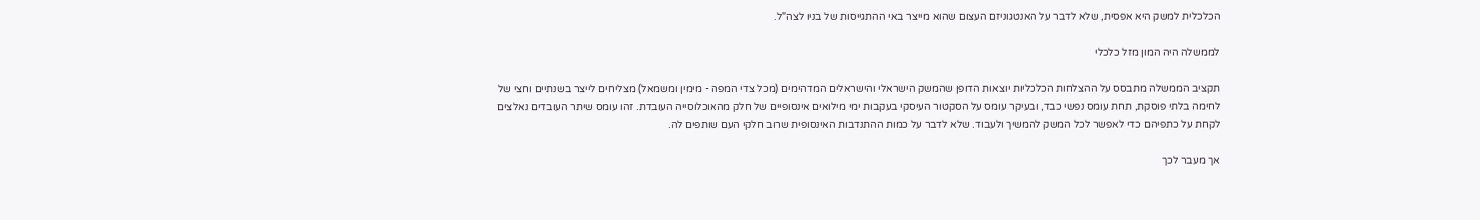הכלכלית למשק היא אפסית, שלא לדבר על האנטגוניזם העצום שהוא מייצר באי ההתגייסות של בניו לצה"ל.

לממשלה היה המון מזל כלכלי

תקציב הממשלה מתבסס על ההצלחות הכלכליות יוצאות הדופן שהמשק הישראלי והישראלים המדהימים (מכל צדי המפה - מימין ומשמאל) מצליחים לייצר בשנתיים וחצי של לחימה בלתי פוסקת, תחת עומס נפשי כבד, ובעיקר עומס על הסקטור העיסקי בעקבות ימי מילואים אינסופיים של חלק מהאוכלוסייה העובדת. זהו עומס שיתר העובדים נאלצים לקחת על כתפיהם כדי לאפשר לכל המשק להמשיך ולעבוד. שלא לדבר על כמות ההתנדבות האינסופית שרוב חלקי העם שותפים לה.

אך מעבר לכך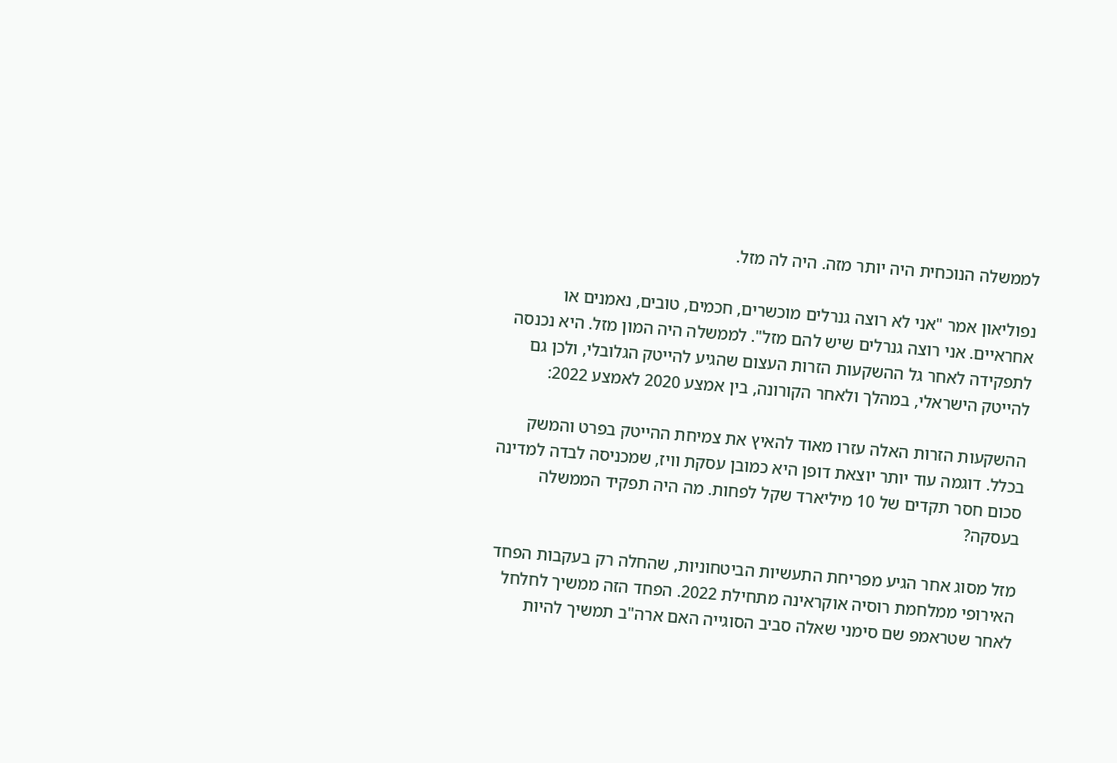לממשלה הנוכחית היה יותר מזה. היה לה מזל.

נפוליאון אמר "אני לא רוצה גנרלים מוכשרים, חכמים, טובים, נאמנים או אחראיים. אני רוצה גנרלים שיש להם מזל". לממשלה היה המון מזל. היא נכנסה לתפקידה לאחר גל ההשקעות הזרות העצום שהגיע להייטק הגלובלי, ולכן גם להייטק הישראלי, במהלך ולאחר הקורונה, בין אמצע 2020 לאמצע 2022:

ההשקעות הזרות האלה עזרו מאוד להאיץ את צמיחת ההייטק בפרט והמשק בכלל. דוגמה עוד יותר יוצאת דופן היא כמובן עסקת וויז, שמכניסה לבדה למדינה סכום חסר תקדים של 10 מיליארד שקל לפחות. מה היה תפקיד הממשלה בעסקה?

מזל מסוג אחר הגיע מפריחת התעשיות הביטחוניות, שהחלה רק בעקבות הפחד האירופי ממלחמת רוסיה אוקראינה מתחילת 2022. הפחד הזה ממשיך לחלחל לאחר שטראמפ שם סימני שאלה סביב הסוגייה האם ארה"ב תמשיך להיות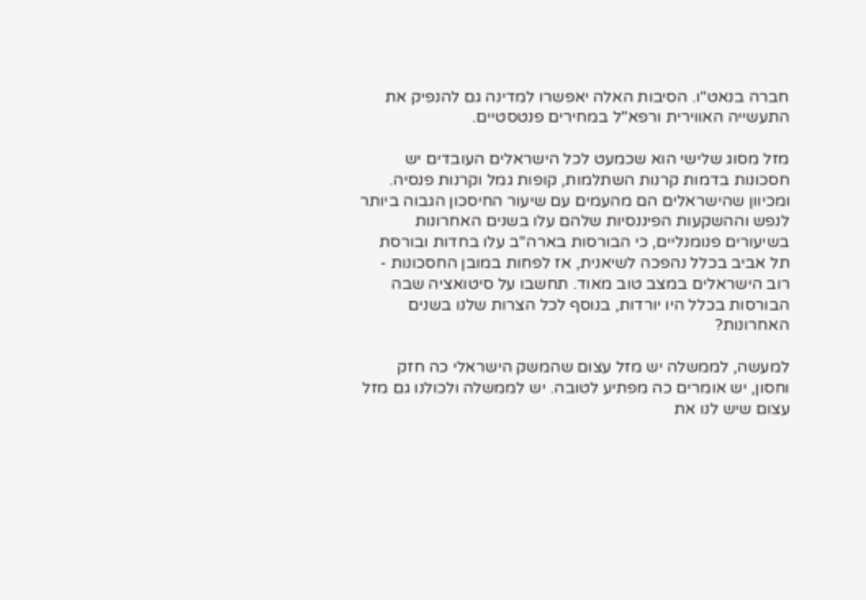חברה בנאט"ו. הסיבות האלה יאפשרו למדינה גם להנפיק את התעשייה האווירית ורפא"ל במחירים פנטסטיים.

מזל מסוג שלישי הוא שכמעט לכל הישראלים העובדים יש חסכונות בדמות קרנות השתלמות, קופות גמל וקרנות פנסיה. ומכיוון שהישראלים הם מהעמים עם שיעור החיסכון הגבוה ביותר לנפש וההשקעות הפיננסיות שלהם עלו בשנים האחרונות בשיעורים פנומנליים, כי הבורסות בארה"ב עלו בחדות ובורסת תל אביב בכלל נהפכה לשיאנית, אז לפחות במובן החסכונות - רוב הישראלים במצב טוב מאוד. תחשבו על סיטואציה שבה הבורסות בכלל היו יורדות, בנוסף לכל הצרות שלנו בשנים האחרונות?

למעשה, לממשלה יש מזל עצום שהמשק הישראלי כה חזק וחסון, יש אומרים כה מפתיע לטובה. יש לממשלה ולכולנו גם מזל עצום שיש לנו את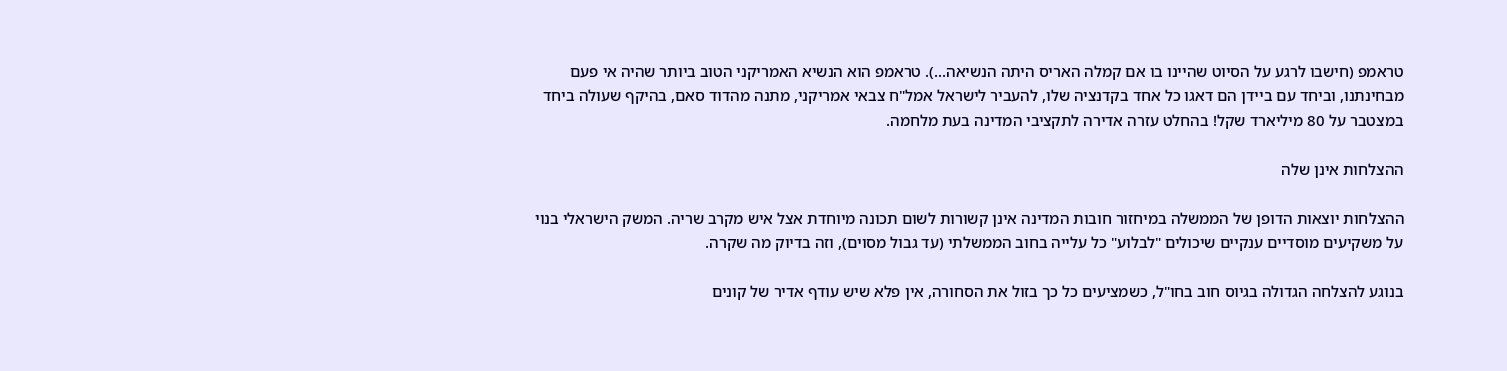טראמפ (חישבו לרגע על הסיוט שהיינו בו אם קמלה האריס היתה הנשיאה...). טראמפ הוא הנשיא האמריקני הטוב ביותר שהיה אי פעם מבחינתנו, וביחד עם ביידן הם דאגו כל אחד בקדנציה שלו, להעביר לישראל אמל"ח צבאי אמריקני, מתנה מהדוד סאם, בהיקף שעולה ביחד  במצטבר על 80 מיליארד שקל! בהחלט עזרה אדירה לתקציבי המדינה בעת מלחמה.

ההצלחות אינן שלה

ההצלחות יוצאות הדופן של הממשלה במיחזור חובות המדינה אינן קשורות לשום תכונה מיוחדת אצל איש מקרב שריה. המשק הישראלי בנוי על משקיעים מוסדיים ענקיים שיכולים "לבלוע" כל עלייה בחוב הממשלתי (עד גבול מסוים), וזה בדיוק מה שקרה.

בנוגע להצלחה הגדולה בגיוס חוב בחו"ל, כשמציעים כל כך בזול את הסחורה, אין פלא שיש עודף אדיר של קונים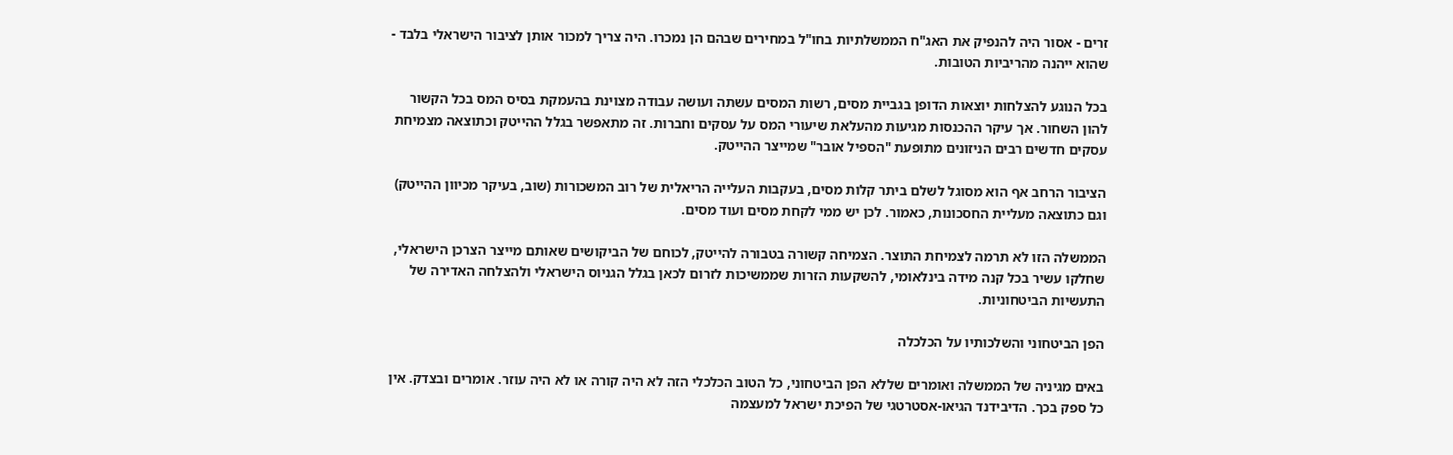זרים - אסור היה להנפיק את האג"ח הממשלתיות בחו"ל במחירים שבהם הן נמכרו. היה צריך למכור אותן לציבור הישראלי בלבד - שהוא ייהנה מהריביות הטובות.

בכל הנוגע להצלחות יוצאות הדופן בגביית מסים, רשות המסים עשתה ועושה עבודה מצוינת בהעמקת בסיס המס בכל הקשור להון השחור. אך עיקר ההכנסות מגיעות מהעלאת שיעורי המס על עסקים וחברות. זה מתאפשר בגלל ההייטק וכתוצאה מצמיחת עסקים חדשים רבים הניזונים מתופעת "הספיל אובר" שמייצר ההייטק.

הציבור הרחב אף הוא מסוגל לשלם ביתר קלות מסים, בעקבות העלייה הריאלית של רוב המשכורות (שוב, בעיקר מכיוון ההייטק) וגם כתוצאה מעליית החסכונות, כאמור. לכן יש ממי לקחת מסים ועוד מסים.

הממשלה הזו לא תרמה לצמיחת התוצר. הצמיחה קשורה בטבורה להייטק, לכוחם של הביקושים שאותם מייצר הצרכן הישראלי, שחלקו עשיר בכל קנה מידה בינלאומי, להשקעות הזרות שממשיכות לזרום לכאן בגלל הגניוס הישראלי ולהצלחה האדירה של התעשיות הביטחוניות.

הפן הביטחוני והשלכותיו על הכלכלה

באים מגיניה של הממשלה ואומרים שללא הפן הביטחוני, כל הטוב הכלכלי הזה לא היה קורה או לא היה עוזר. אומרים ובצדק. אין כל ספק בכך. הדיבידנד הגיאו-אסטרטגי של הפיכת ישראל למעצמה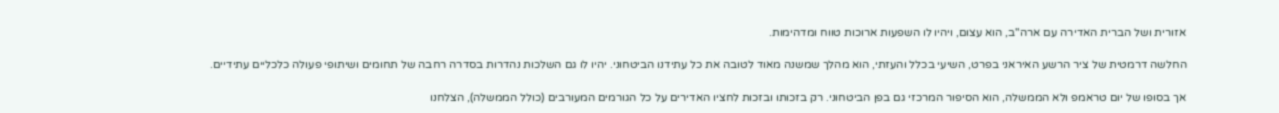אזורית ושל הברית האדירה עם ארה"ב, הוא עצום, ויהיו לו השפעות ארוכות טווח ומדהימות.

החלשה דרמטית של ציר הרשע האיראני בפרט, השיעי בכלל והעזתי, הוא מהלך שמשנה מאוד לטובה את כל עתידנו הביטחוני. יהיו לו גם השלכות נהדרות בסדרה רחבה של תחומים ושיתופי פעולה כלכליים עתידיים.

אך בסופו של יום טראמפ ולא הממשלה, הוא הסיפור המרכזי גם בפן הביטחוני. רק בזכותו ובזכות לחציו האדירים על כל הגורמים המעורבים (כולל הממשלה), הצלחנו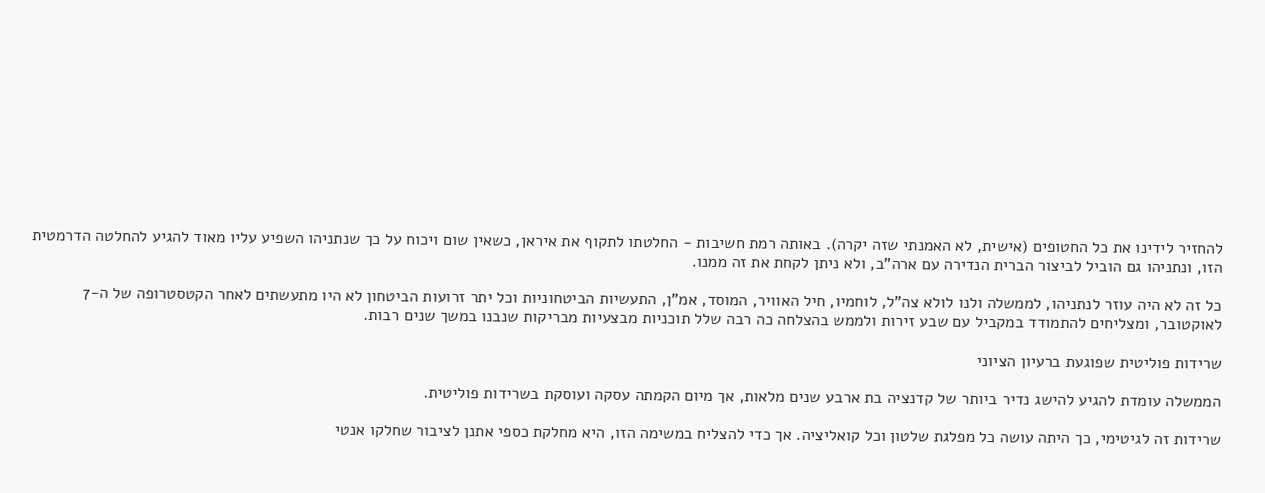להחזיר לידינו את כל החטופים (אישית, לא האמנתי שזה יקרה). באותה רמת חשיבות - החלטתו לתקוף את איראן, כשאין שום ויכוח על כך שנתניהו השפיע עליו מאוד להגיע להחלטה הדרמטית הזו, ונתניהו גם הוביל לביצור הברית הנדירה עם ארה"ב, ולא ניתן לקחת את זה ממנו.

כל זה לא היה עוזר לנתניהו, לממשלה ולנו לולא צה"ל, לוחמיו, חיל האוויר, המוסד, אמ"ן, התעשיות הביטחוניות וכל יתר זרועות הביטחון לא היו מתעשתים לאחר הקטסטרופה של ה-7 לאוקטובר, ומצליחים להתמודד במקביל עם שבע זירות ולממש בהצלחה כה רבה שלל תוכניות מבצעיות מבריקות שנבנו במשך שנים רבות.

שרידות פוליטית שפוגעת ברעיון הציוני

הממשלה עומדת להגיע להישג נדיר ביותר של קדנציה בת ארבע שנים מלאות, אך מיום הקמתה עסקה ועוסקת בשרידות פוליטית.

שרידות זה לגיטימי, כך היתה עושה כל מפלגת שלטון וכל קואליציה. אך כדי להצליח במשימה הזו, היא מחלקת כספי אתנן לציבור שחלקו אנטי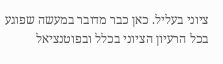ציוני בעליל. כאן כבר מדובר במעשה שפוגע בכל הרעיון הציוני בכלל ובפוטנציאל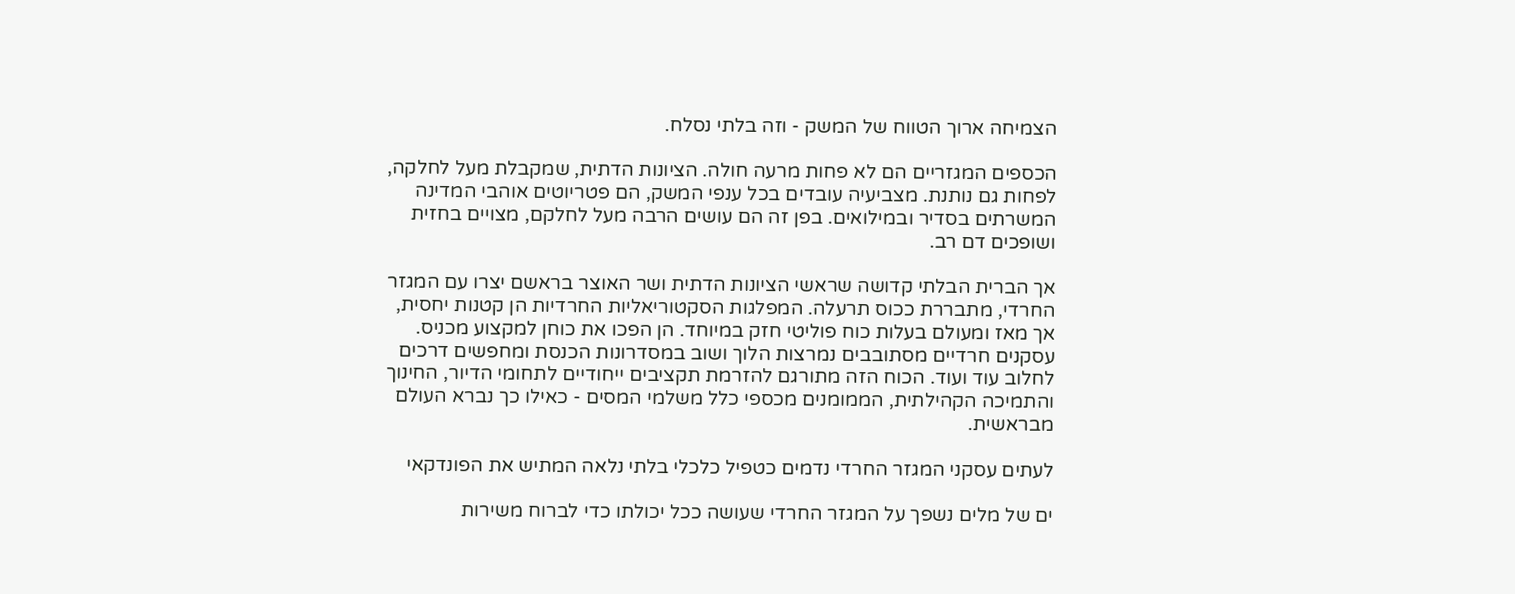הצמיחה ארוך הטווח של המשק - וזה בלתי נסלח.

הכספים המגזריים הם לא פחות מרעה חולה. הציונות הדתית, שמקבלת מעל לחלקה, לפחות גם נותנת. מצביעיה עובדים בכל ענפי המשק, הם פטריוטים אוהבי המדינה המשרתים בסדיר ובמילואים. בפן זה הם עושים הרבה מעל לחלקם, מצויים בחזית ושופכים דם רב.

אך הברית הבלתי קדושה שראשי הציונות הדתית ושר האוצר בראשם יצרו עם המגזר החרדי, מתבררת ככוס תרעלה. המפלגות הסקטוריאליות החרדיות הן קטנות יחסית, אך מאז ומעולם בעלות כוח פוליטי חזק במיוחד. הן הפכו את כוחן למקצוע מכניס. עסקנים חרדיים מסתובבים נמרצות הלוך ושוב במסדרונות הכנסת ומחפשים דרכים לחלוב עוד ועוד. הכוח הזה מתורגם להזרמת תקציבים ייחודיים לתחומי הדיור, החינוך והתמיכה הקהילתית, הממומנים מכספי כלל משלמי המסים - כאילו כך נברא העולם מבראשית.

לעתים עסקני המגזר החרדי נדמים כטפיל כלכלי בלתי נלאה המתיש את הפונדקאי

ים של מלים נשפך על המגזר החרדי שעושה ככל יכולתו כדי לברוח משירות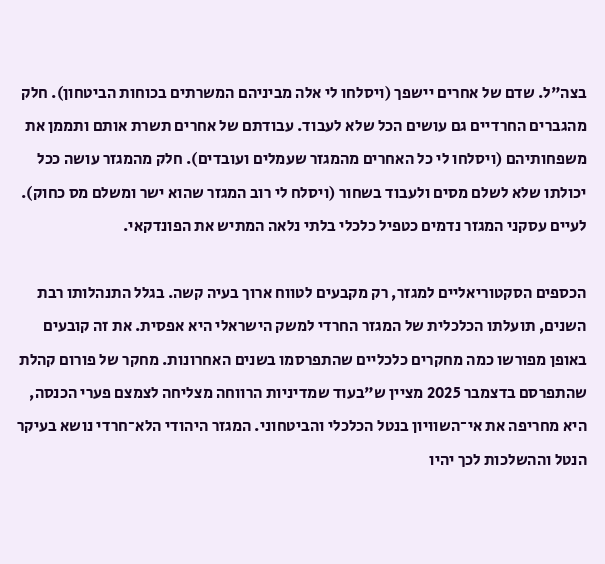בצה"ל. שדם של אחרים יישפך (ויסלחו לי אלה מביניהם המשרתים בכוחות הביטחון). חלק מהגברים החרדיים גם עושים הכל שלא לעבוד. עבודתם של אחרים תשרת אותם ותממן את משפחותיהם (ויסלחו לי כל האחרים מהמגזר שעמלים ועובדים). חלק מהמגזר עושה ככל יכולתו שלא לשלם מסים ולעבוד בשחור (ויסלח לי רוב המגזר שהוא ישר ומשלם מס כחוק). לעיים עסקני המגזר נדמים כטפיל כלכלי בלתי נלאה המתיש את הפונדקאי.

הכספים הסקטוריאליים למגזר, רק מקבעים לטווח ארוך בעיה קשה. בגלל התנהלותו רבת השנים, תועלתו הכלכלית של המגזר החרדי למשק הישראלי היא אפסית. את זה קובעים באופן מפורשו כמה מחקרים כלכליים שהתפרסמו בשנים האחרונות. מחקר של פורום קהלת שהתפרסם בדצמבר 2025 מציין ש"בעוד שמדיניות הרווחה מצליחה לצמצם פערי הכנסה, היא מחריפה את אי־השוויון בנטל הכלכלי והביטחוני. המגזר היהודי הלא־חרדי נושא בעיקר הנטל וההשלכות לכך יהיו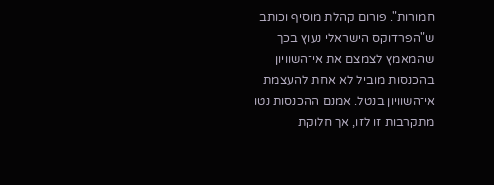חמורות". פורום קהלת מוסיף וכותב ש"הפרדוקס הישראלי נעוץ בכך שהמאמץ לצמצם את אי־השוויון בהכנסות מוביל לא אחת להעצמת אי־השוויון בנטל. אמנם ההכנסות נטו מתקרבות זו לזו, אך חלוקת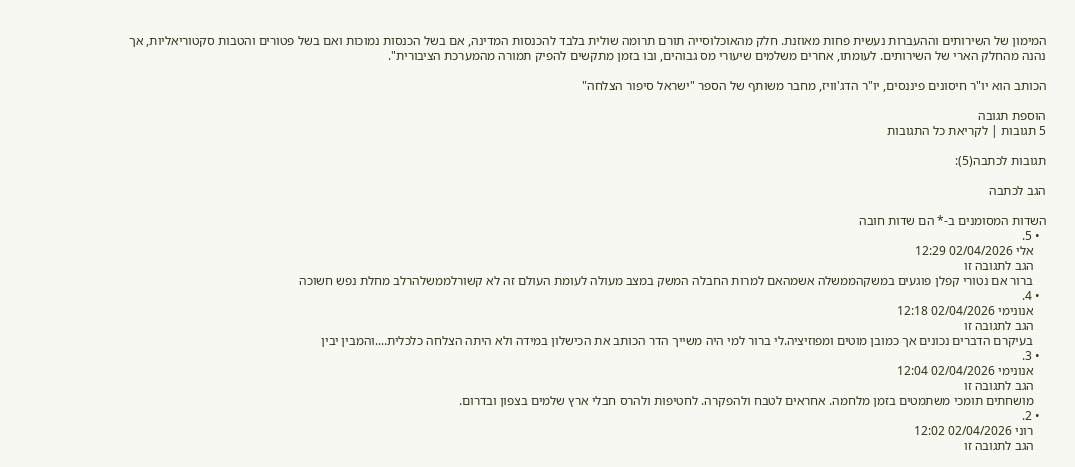המימון של השירותים וההעברות נעשית פחות מאוזנת. חלק מהאוכלוסייה תורם תרומה שולית בלבד להכנסות המדינה, אם בשל הכנסות נמוכות ואם בשל פטורים והטבות סקטוריאליות, אך נהנה מהחלק הארי של השירותים. לעומתו, אחרים משלמים שיעורי מס גבוהים, ובו בזמן מתקשים להפיק תמורה מהמערכת הציבורית".

הכותב הוא יו"ר חיסונים פיננסים, יו"ר הדג'וויז, מחבר משותף של הספר "ישראל סיפור הצלחה"

הוספת תגובה
5 תגובות | לקריאת כל התגובות

תגובות לכתבה(5):

הגב לכתבה

השדות המסומנים ב-* הם שדות חובה
  • 5.
    אלי 02/04/2026 12:29
    הגב לתגובה זו
    ברור אם נטורי קפלן פוגעים במשקהממשלה אשמהאם למרות החבלה המשק במצב מעולה לעומת העולם זה לא קשורלממשלהרלב מחלת נפש חשוכה
  • 4.
    אנונימי 02/04/2026 12:18
    הגב לתגובה זו
    בעיקרם הדברים נכונים אך כמובן מוטים ומפוזיציה.לי ברור למי היה משייך הדר הכותב את הכישלון במידה ולא היתה הצלחה כלכלית....והמבין יבין
  • 3.
    אנונימי 02/04/2026 12:04
    הגב לתגובה זו
    מושחתים תומכי משתמטים בזמן מלחמה. אחראים לטבח ולהפקרה. לחטיפות ולהרס חבלי ארץ שלמים בצפון ובדרום.
  • 2.
    רוני 02/04/2026 12:02
    הגב לתגובה זו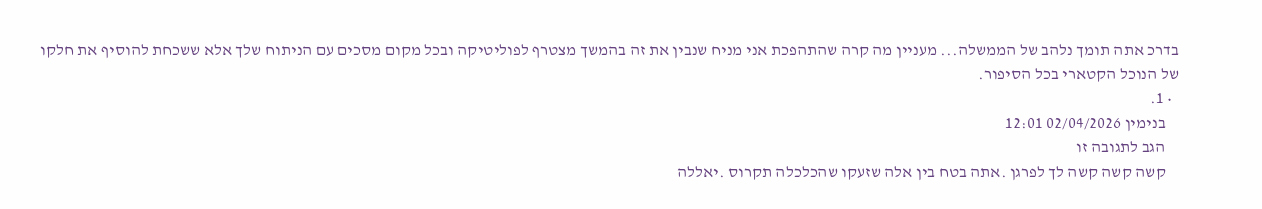בדרכ אתה תומך נלהב של הממשלה... מעניין מה קרה שהתהפכת אני מניח שנבין את זה בהמשך מצטרף לפוליטיקה ובכל מקום מסכים עם הניתוח שלך אלא ששכחת להוסיף את חלקו של הנוכל הקטארי בכל הסיפור.
  • 1.
    בנימין 02/04/2026 12:01
    הגב לתגובה זו
    קשה קשה קשה לך לפרגן .אתה בטח בין אלה שזעקו שהכלכלה תקרוס .יאללה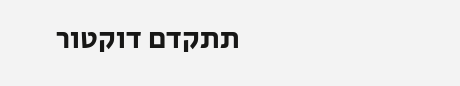תתקדם דוקטור